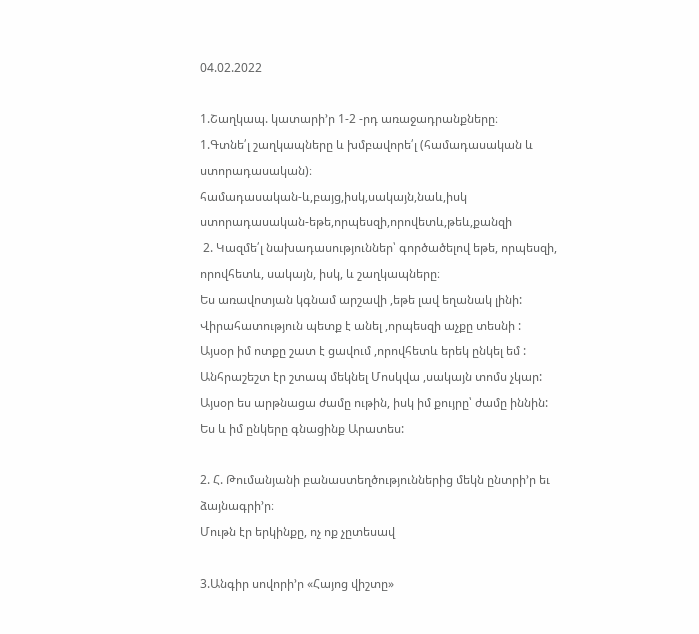04.02.2022

1.Շաղկապ. կատարի’ր 1-2 -րդ առաջադրանքները։
1.Գտնե՛լ շաղկապները և խմբավորե՛լ (համադասական և
ստորադասական)։
համադասական-և,բայց,իսկ,սակայն,նաև,իսկ
ստորադասական-եթե,որպեսզի,որովետև,թեև,քանզի
 2. Կազմե՛լ նախադասություններ՝ գործածելով եթե, որպեսզի, որովհետև, սակայն, իսկ, և շաղկապները։
Ես առավոտյան կգնամ արշավի ,եթե լավ եղանակ լինի:
Վիրահատություն պետք է անել ,որպեսզի աչքը տեսնի :
Այսօր իմ ոտքը շատ է ցավում ,որովհետև երեկ ընկել եմ :
Անհրաշեշտ էր շտապ մեկնել Մոսկվա ,սակայն տոմս չկար:
Այսօր ես արթնացա ժամը ութին, իսկ իմ քույրը՝ ժամը իննին:
Ես և իմ ընկերը գնացինք Արատես:

2. Հ. Թումանյանի բանաստեղծություններից մեկն ընտրի’ր եւ ձայնագրի’ր։
Մութն էր երկինքը, ոչ ոք չըտեսավ

3.Անգիր սովորի’ր «Հայոց վիշտը»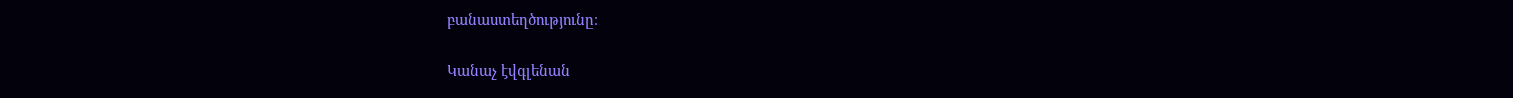բանաստեղծությունը։

Կանաչ էվգլենան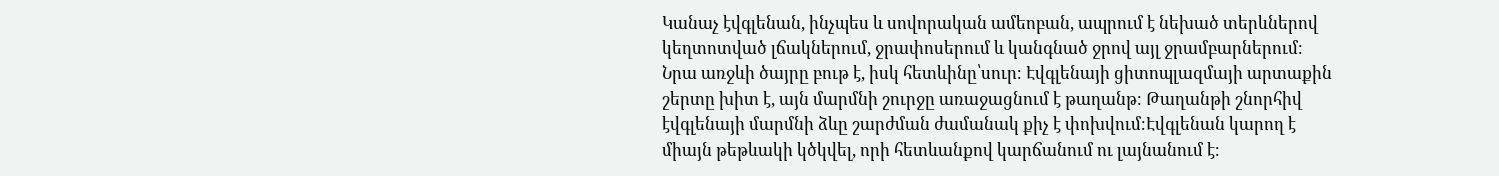Կանաչ էվգլենան, ինչպես և սովորական ամեոբան, ապրում է նեխած տերևներով կեղտոտված լճակներում, ջրափոսերում և կանգնած ջրով այլ ջրամբարներում։ Նրա առջևի ծայրը բութ է, իսկ հետևինը՝սուր։ Էվգլենայի ցիտոպլազմայի արտաքին շերտը խիտ է, այն մարմնի շուրջը առաջացնում է թաղանթ։ Թաղանթի շնորհիվ էվգլենայի մարմնի ձևը շարժման ժամանակ քիչ է փոխվում։Էվգլենան կարող է միայն թեթևակի կծկվել, որի հետևանքով կարճանում ու լայնանում է։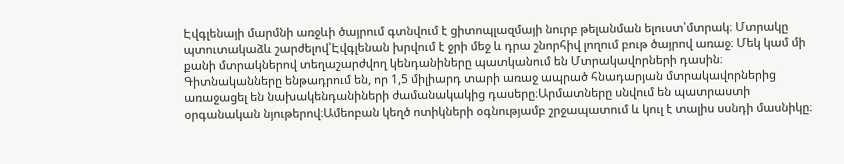Էվգլենայի մարմնի առջևի ծայրում գտնվում է ցիտոպլազմայի նուրբ թելանման ելուստ՝մտրակ։ Մտրակը պտուտակաձև շարժելով՝Էվգլենան խրվում է ջրի մեջ և դրա շնորհիվ լողում բութ ծայրով առաջ։ Մեկ կամ մի քանի մտրակներով տեղաշարժվող կենդանիները պատկանում են Մտրակավորների դասին։ Գիտնականները ենթադրում են, որ 1,5 միլիարդ տարի առաջ ապրած հնադարյան մտրակավորներից առաջացել են նախակենդանիների ժամանակակից դասերը։Արմատները սնվում են պատրաստի օրգանական նյութերով։Ամեոբան կեղծ ոտիկների օգնությամբ շրջապատում և կուլ է տալիս սսնդի մասնիկը։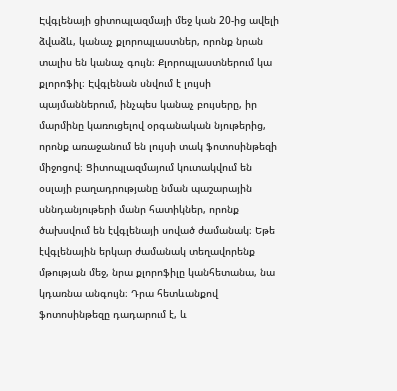Էվգլենայի ցիտոպլազմայի մեջ կան 20-ից ավելի ձվաձև, կանաչ քլորոպլաստներ, որոնք նրան տալիս են կանաչ գույն։ Քլորոպլաստներում կա քլորոֆիլ։ Էվգլենան սնվում է լույսի պայմաններում, ինչպես կանաչ բույսերը, իր մարմինը կառուցելով օրգանական նյութերից, որոնք առաջանում են լույսի տակ ֆոտոսինթեզի միջոցով։ Ցիտոպլազմայում կուտակվում են օսլայի բաղադրությանը նման պաշարային սննդանյութերի մանր հատիկներ, որոնք ծախսվում են էվգլենայի սոված ժամանակ։ Եթե էվգլենային երկար ժամանակ տեղավորենք մթության մեջ, նրա քլորոֆիլը կանհետանա, նա կդառնա անգույն։ Դրա հետևանքով ֆոտոսինթեզը դադարում է, և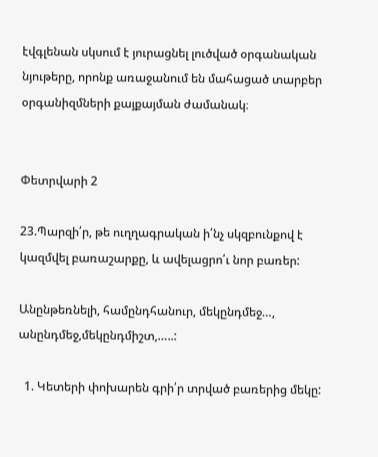էվգլենան սկսում է յուրացնել լուծված օրգանական նյութերը, որոնք առաջանում են մահացած տարբեր օրգանիզմների քայքայման ժամանակ։


Փետրվարի 2

23.Պարզի՛ր, թե ուղղագրական ի՛նչ սկզբունքով է կազմվել բառաշարքը, և ավելացրո՛ւ նոր բառեր:

Անընթեռնելի, համընդհանուր, մեկընդմեջ…, անընդմեջ,մեկընդմիշտ,…..:

  1. Կետերի փոխարեն գրի՛ր տրված բառերից մեկը: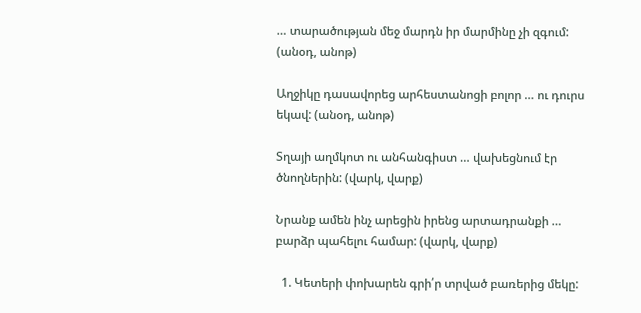… տարածության մեջ մարդն իր մարմինը չի զգում: (անօդ, անոթ)

Աղջիկը դասավորեց արհեստանոցի բոլոր … ու դուրս եկավ: (անօդ, անոթ)

Տղայի աղմկոտ ու անհանգիստ … վախեցնում էր ծնողներին: (վարկ, վարք)

Նրանք ամեն ինչ արեցին իրենց արտադրանքի … բարձր պահելու համար: (վարկ, վարք)

  1. Կետերի փոխարեն գրի՛ր տրված բառերից մեկը: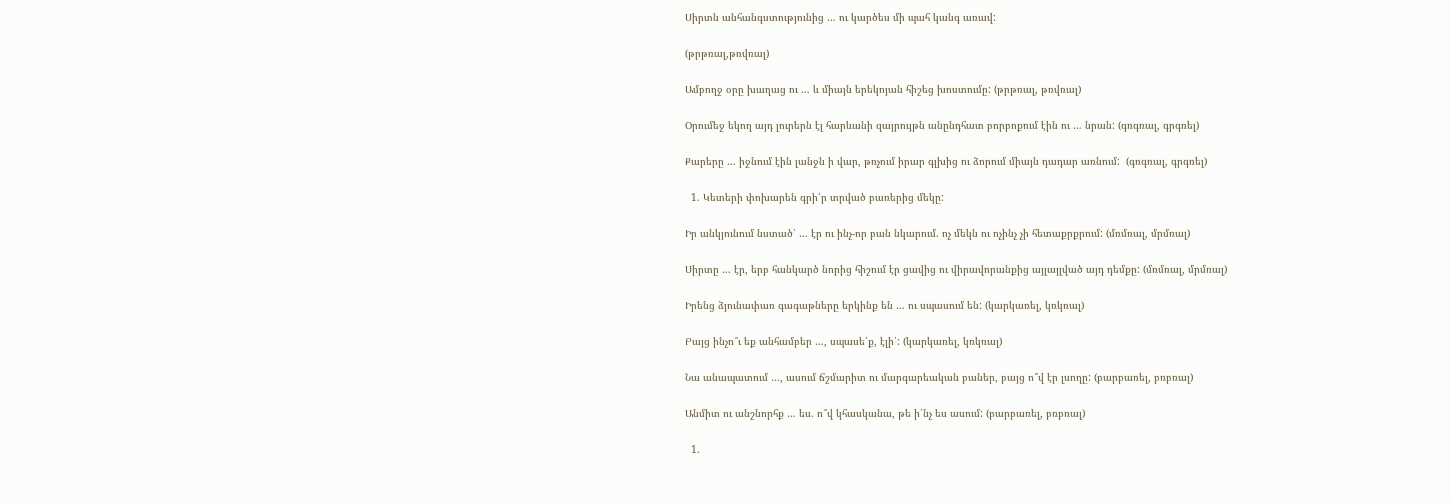Սիրտն անհանգստությունից … ու կարծես մի պահ կանգ առավ:

(թրթռալ,թռվռալ)

Ամբողջ օրը խաղաց ու … և միայն երեկոյան հիշեց խոստումը: (թրթռալ, թռվռալ)

Օրումեջ եկող այդ լուրերն էլ հարևանի զայրույթն անընդհատ բորբոքում էին ու … նրան: (գռգռալ, գրգռել)

Քարերը … իջնում էին լանջն ի վար, թռչում իրար գլխից ու ձորում միայն դադար առնում:  (գռգռալ, գրգռել)

  1. Կետերի փոխարեն գրի՛ր տրված բառերից մեկը:

Իր անկյունում նստած՝ … էր ու ինչ-որ բան նկարում. ոչ մեկն ու ոչինչ չի հետաքրքրում: (մռմռալ, մրմռալ)

Սիրտը … էր, երբ հանկարծ նորից հիշում էր ցավից ու վիրավորանքից այլայլված այդ դեմքը: (մռմռալ, մրմռալ)

Իրենց ձյունափառ գագաթները երկինք են … ու սպասում են: (կարկառել, կռկռալ)

Բայց ինչո՞ւ եք անհամբեր …, սպասե՛ք, էլի՛: (կարկառել, կռկռալ)

Նա անապատում …, ասում ճշմարիտ ու մարգարեական բաներ, բայց ո՞վ էր լսողը: (բարբառել, բռբռալ)

Անմիտ ու անշնորհք … ես. ո՞վ կհասկանա, թե ի՛նչ ես ասում: (բարբառել, բռբռալ)

  1.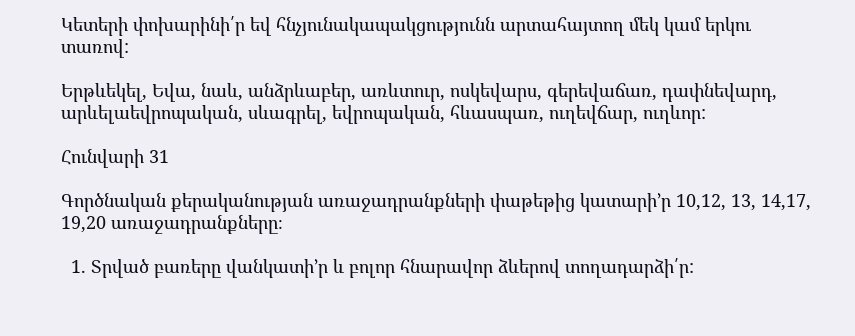Կետերի փոխարինի՛ր եվ հնչյունակապակցությունն արտահայտող մեկ կամ երկու տառով:

Երթևեկել, Եվա, նաև, անձրևաբեր, առևտուր, ոսկեվարս, գերեվաճառ, դափնեվարդ, արևելաեվրոպական, սևագրել, եվրոպական, հևասպառ, ուղեվճար, ուղևոր:

Հունվարի 31

Գործնական քերականության առաջադրանքների փաթեթից կատարի’ր 10,12, 13, 14,17, 19,20 առաջադրանքները։

  1. Տրված բառերը վանկատի’ր և բոլոր հնարավոր ձևերով տողադարձի՛ր: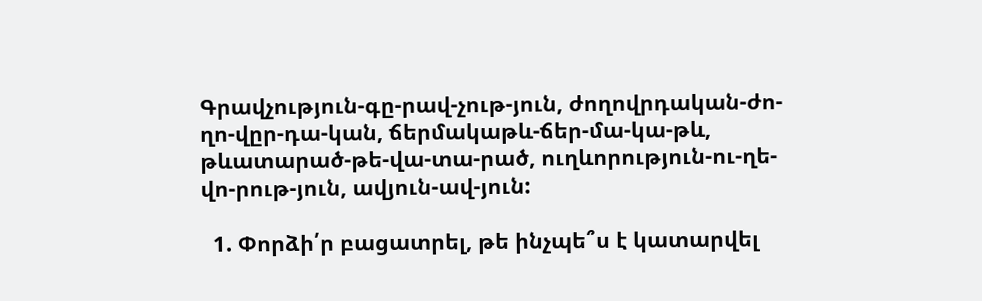Գրավչություն-գը-րավ-չութ-յուն, ժողովրդական-ժո-ղո-վըր-դա-կան, ճերմակաթև-ճեր-մա-կա-թև, թևատարած-թե-վա-տա-րած, ուղևորություն-ու-ղե-վո-րութ-յուն, ավյուն-ավ-յուն:

  1. Փորձի՛ր բացատրել, թե ինչպե՞ս է կատարվել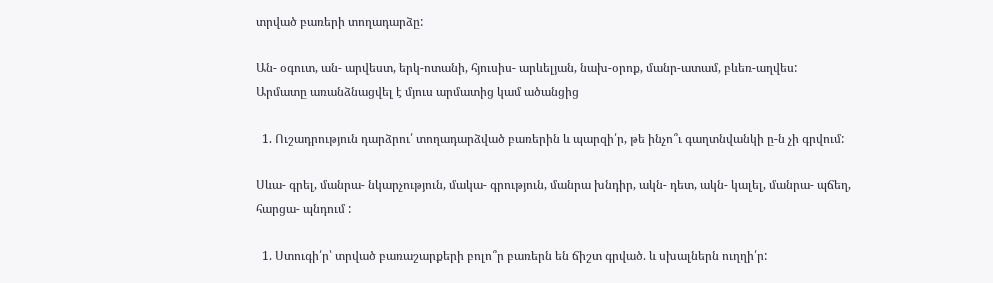տրված բառերի տողադարձը:

Ան- օգուտ, ան- արվեստ, երկ-ոտանի, հյուսիս- արևելյան, նախ-օրոք, մանր-ատամ, բևեռ-աղվես:
Արմատը առանձնացվել է մյուս արմատից կամ ածանցից

  1. Ուշադրություն դարձրու՛ տողադարձված բառերին և պարզի՛ր, թե ինչո՞ւ գաղտնվանկի ը-ն չի գրվում:

Սևա- գրել, մանրա- նկարչություն, մակա- գրություն, մանրա խնդիր, ակն- դետ, ակն- կալել, մանրա- պճեղ, հարցա- պնդում :

  1. Ստուգի՛ր՝ տրված բառաշարքերի բոլո՞ր բառերն են ճիշտ գրված. և սխալներն ուղղի՛ր: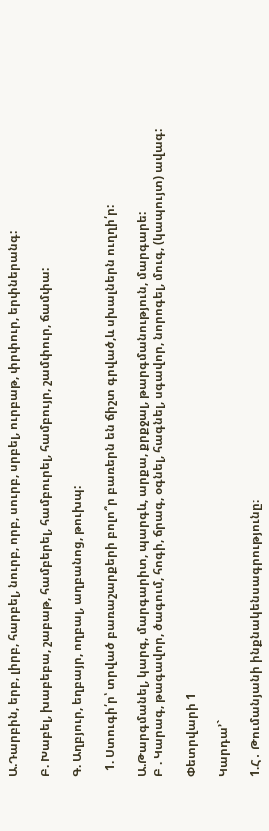Ա.Դարբին, երբ, լիրբ, հարբել, նուրբ, որբ, սուրբ, սրբել, ուրբաթ, փրփուր, երփներանգ:

Բ. Խաբել, խաբեբա, շաբաթ, համբերել, համբուրել, համբույր, շամփուր, ճամփա:

Գ. Աղբյուր, եղբայր, ողբալ, աղբանոց, թուխպ:

  1. Ստուգի՛ր՝ տրված բառաշարքերի բոլո՞ր բառերն են ճիշտ գրված,և սխալներն ուղղի՛ր:

Ա.Թարգմանել, կարգ, մարգարիտ, պարգև, արքա, քրքջալ, թարգմանություն, մարգարե:
Բ . Կարագ, թագավոր, ծագում, հոգի, ճրագ, օգնել, հագնել, սգավոր, նորոգել, մուգ, (կապույտ) ավագ:

Փետրվարի 1

Կարդա’`

1.Հ․ Թումանյանի ինքնակենսագրությունը։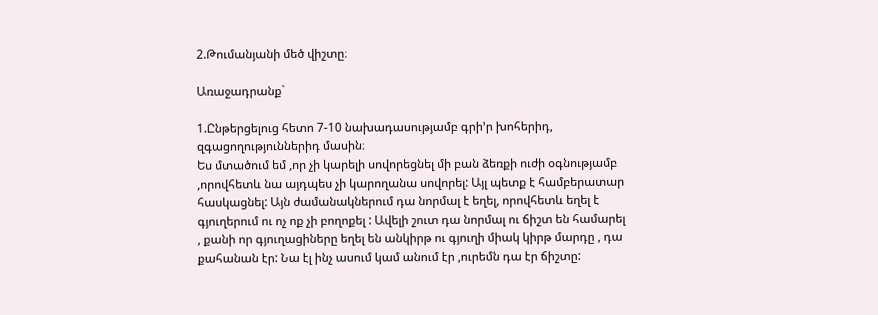2.Թումանյանի մեծ վիշտը։

Առաջադրանք`

1.Ընթերցելուց հետո 7-10 նախադասությամբ գրի’ր խոհերիդ, զգացողություններիդ մասին։
Ես մտածում եմ ,որ չի կարելի սովորեցնել մի բան ձեռքի ուժի օգնությամբ ,որովհետև նա այդպես չի կարողանա սովորել: Այլ պետք է համբերատար հասկացնել: Այն ժամանակներում դա նորմալ է եղել, որովհետև եղել է գյուղերում ու ոչ ոք չի բողոքել : Ավելի շուտ դա նորմալ ու ճիշտ են համարել , քանի որ գյուղացիները եղել են անկիրթ ու գյուղի միակ կիրթ մարդը , դա քահանան էր: Նա էլ ինչ ասում կամ անում էր ,ուրեմն դա էր ճիշտը: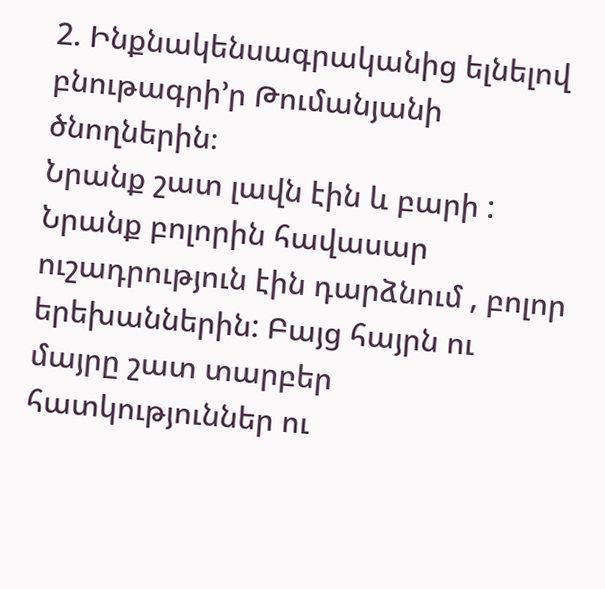2. Ինքնակենսագրականից ելնելով բնութագրի’ր Թումանյանի ծնողներին։
Նրանք շատ լավն էին և բարի : Նրանք բոլորին հավասար ուշադրություն էին դարձնում , բոլոր երեխաններին: Բայց հայրն ու մայրը շատ տարբեր հատկություններ ու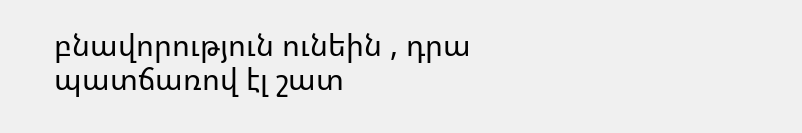բնավորություն ունեին , դրա պատճառով էլ շատ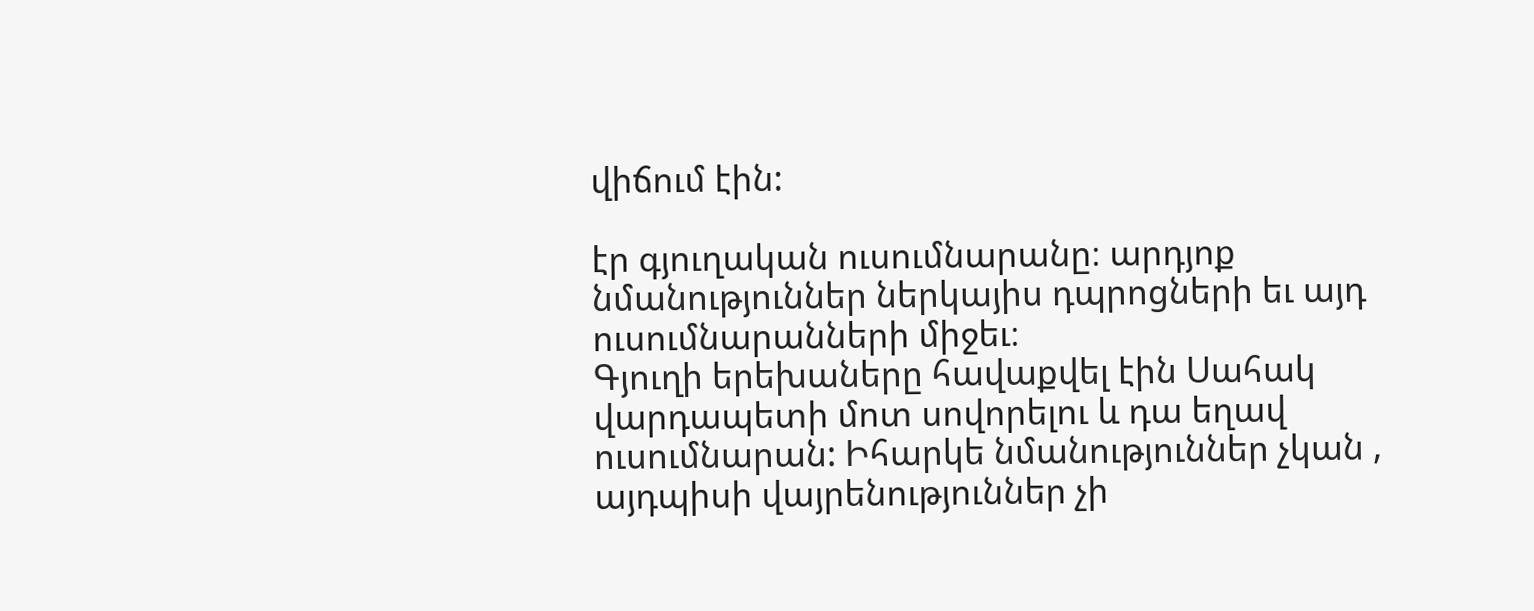վիճում էին:

էր գյուղական ուսումնարանը։ արդյոք նմանություններ ներկայիս դպրոցների եւ այդ ուսումնարանների միջեւ։
Գյուղի երեխաները հավաքվել էին Սահակ վարդապետի մոտ սովորելու և դա եղավ ուսումնարան: Իհարկե նմանություններ չկան , այդպիսի վայրենություններ չի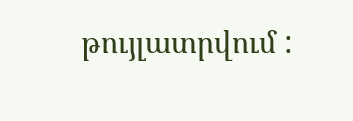թույլատրվում :